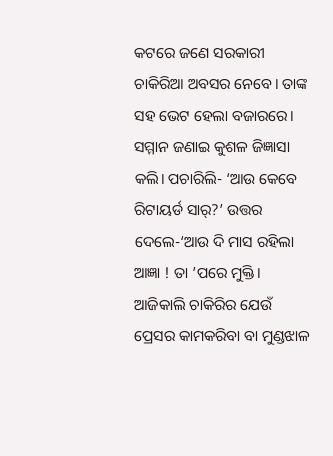କଟରେ ଜଣେ ସରକାରୀ ଚାକିରିଆ ଅବସର ନେବେ। ତାଙ୍କ ସହ ଭେଟ ହେଲା ବଜାରରେ। ସମ୍ମାନ ଜଣାଇ କୁଶଳ ଜିଜ୍ଞାସା କଲି। ପଚାରିଲି- ‘ଆଉ କେବେ ରିଟାୟର୍ଡ ସାର୍?’ ଉତ୍ତର ଦେଲେ-‘ଆଉ ଦି ମାସ ରହିଲା ଆଜ୍ଞା ! ତା ’ପରେ ମୁକ୍ତି। ଆଜିକାଲି ଚାକିରିର ଯେଉଁ ପ୍ରେସର କାମକରିବା ବା ମୁଣ୍ଡଝାଳ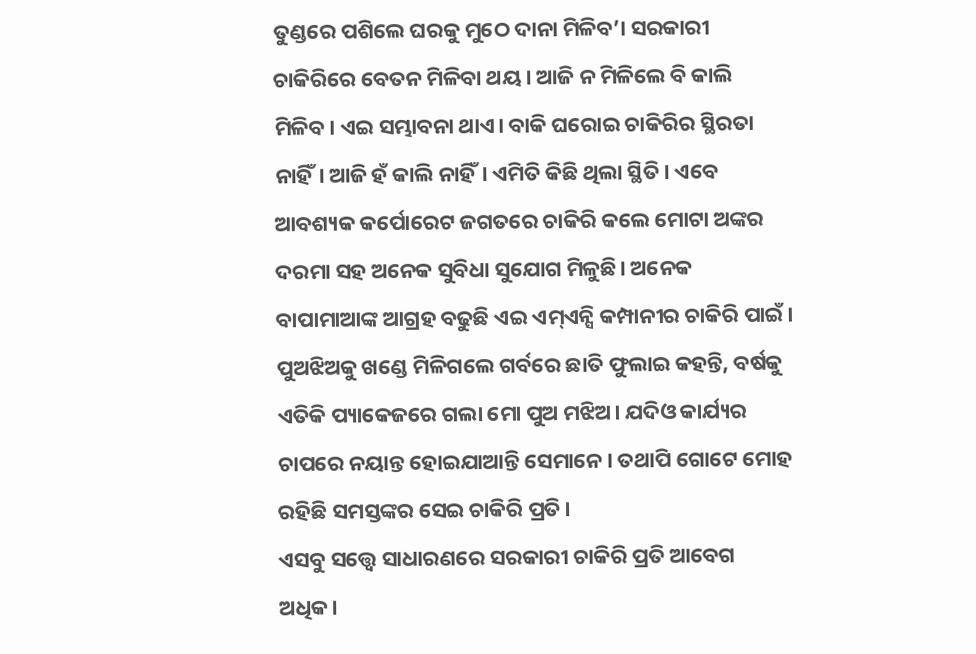ତୁଣ୍ଡରେ ପଶିଲେ ଘରକୁ ମୁଠେ ଦାନା ମିଳିବ’। ସରକାରୀ ଚାକିରିରେ ବେତନ ମିଳିବା ଥୟ। ଆଜି ନ ମିଳିଲେ ବି କାଲି ମିଳିବ। ଏଇ ସମ୍ଭାବନା ଥାଏ। ବାକି ଘରୋଇ ଚାକିରିର ସ୍ଥିରତା ନାହିଁ। ଆଜି ହଁ କାଲି ନାହିଁ। ଏମିତି କିଛି ଥିଲା ସ୍ଥିତି। ଏବେ ଆବଶ୍ୟକ କର୍ପୋରେଟ ଜଗତରେ ଚାକିରି କଲେ ମୋଟା ଅଙ୍କର ଦରମା ସହ ଅନେକ ସୁବିଧା ସୁଯୋଗ ମିଳୁଛି। ଅନେକ ବାପାମାଆଙ୍କ ଆଗ୍ରହ ବଢୁଛି ଏଇ ଏମ୍ଏନ୍ସି କମ୍ପାନୀର ଚାକିରି ପାଇଁ। ପୁଅଝିଅକୁ ଖଣ୍ଡେ ମିଳିଗଲେ ଗର୍ବରେ ଛାତି ଫୁଲାଇ କହନ୍ତି, ବର୍ଷକୁ ଏତିକି ପ୍ୟାକେଜରେ ଗଲା ମୋ ପୁଅ ମଝିଅ। ଯଦିଓ କାର୍ଯ୍ୟର ଚାପରେ ନୟାନ୍ତ ହୋଇଯାଆନ୍ତି ସେମାନେ। ତଥାପି ଗୋଟେ ମୋହ ରହିଛି ସମସ୍ତଙ୍କର ସେଇ ଚାକିରି ପ୍ରତି।
ଏସବୁ ସତ୍ତ୍ୱେ ସାଧାରଣରେ ସରକାରୀ ଚାକିରି ପ୍ରତି ଆବେଗ ଅଧିକ।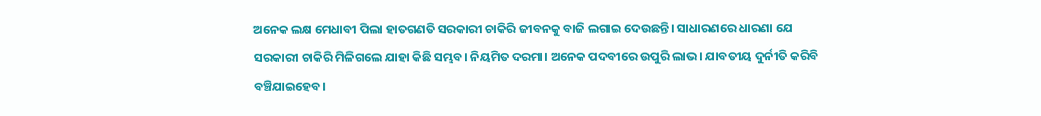ଅନେକ ଲକ୍ଷ ମେଧାବୀ ପିଲା ହାତଗଣତି ସରକାରୀ ଚାକିରି ଜୀବନକୁ ବାଜି ଲଗାଇ ଦେଉଛନ୍ତି। ସାଧାରଣରେ ଧାରଣା ଯେ ସରକାରୀ ଚାକିରି ମିଳିଗଲେ ଯାହା କିଛି ସମ୍ଭବ। ନିୟମିତ ଦରମା। ଅନେକ ପଦବୀରେ ଉପୁରି ଲାଭ। ଯାବତୀୟ ଦୁର୍ନୀତି କରିବି ବଞ୍ଚିଯାଇହେବ।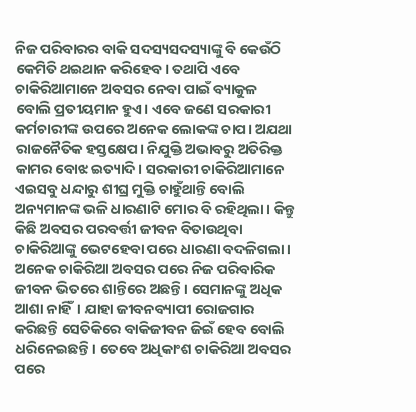ନିଜ ପରିବାରର ବାକି ସଦସ୍ୟସଦସ୍ୟାଙ୍କୁ ବି କେଉଁଠି କେମିତି ଥଇଥାନ କରିହେବ। ତଥାପି ଏବେ ଚାକିରିଆମାନେ ଅବସର ନେବା ପାଇଁ ବ୍ୟାକୁଳ ବୋଲି ପ୍ରତୀୟମାନ ହୁଏ। ଏବେ ଜଣେ ସରକାରୀ କର୍ମଚାରୀଙ୍କ ଉପରେ ଅନେକ ଲୋକଙ୍କ ଚାପ। ଅଯଥା ରାଜନୈତିକ ହସ୍ତକ୍ଷେପ। ନିଯୁକ୍ତି ଅଭାବରୁ ଅତିରିକ୍ତ କାମର ବୋଝ ଇତ୍ୟାଦି। ସରକାରୀ ଚାକିରିଆମାନେ ଏଇସବୁ ଧନ୍ଦାରୁ ଶୀଘ୍ର ମୁକ୍ତି ଚାହୁଁଥାନ୍ତି ବୋଲି ଅନ୍ୟମାନଙ୍କ ଭଳି ଧାରଣାଟି ମୋର ବି ରହିଥିଲା। କିନ୍ତୁ କିଛି ଅବସର ପରବର୍ତ୍ତୀ ଜୀବନ ବିତାଉଥିବା ଚାକିରିଆଙ୍କୁ ଭେଟହେବା ପରେ ଧାରଣା ବଦଳିଗଲା। ଅନେକ ଚାକିରିଆ ଅବସର ପରେ ନିଜ ପରିବାରିକ ଜୀବନ ଭିତରେ ଶାନ୍ତିରେ ଅଛନ୍ତି। ସେମାନଙ୍କୁ ଅଧିକ ଆଶା ନାହିଁ। ଯାହା ଜୀବନବ୍ୟାପୀ ରୋଜଗାର କରିଛନ୍ତି ସେତିକିରେ ବାକିଜୀବନ ଜିଇଁ ହେବ ବୋଲି ଧରିନେଇଛନ୍ତି। ତେବେ ଅଧିକାଂଶ ଚାକିରିଆ ଅବସର ପରେ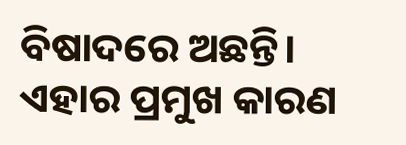ବିଷାଦରେ ଅଛନ୍ତି।
ଏହାର ପ୍ରମୁଖ କାରଣ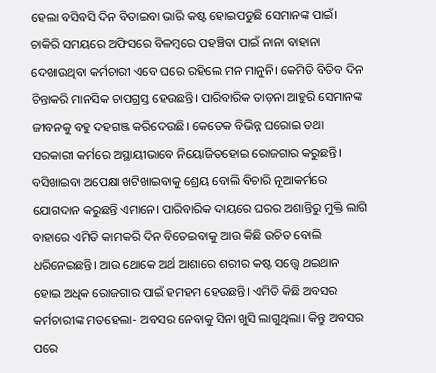ହେଲା ବସିବସି ଦିନ ବିତାଇବା ଭାରି କଷ୍ଟ ହୋଇପଡୁଛି ସେମାନଙ୍କ ପାଇଁ। ଚାକିରି ସମୟରେ ଅଫିସରେ ବିଳମ୍ବରେ ପହଞ୍ଚିବା ପାଇଁ ନାନା ବାହାନା ଦେଖାଉଥିବା କର୍ମଚାରୀ ଏବେ ଘରେ ରହିଲେ ମନ ମାନୁନି। କେମିତି ବିତିବ ଦିନ ଚିନ୍ତାକରି ମାନସିକ ଚାପଗ୍ରସ୍ତ ହେଉଛନ୍ତି। ପାରିବାରିକ ତାଡ଼ନା ଆହୁରି ସେମାନଙ୍କ ଜୀବନକୁ ବହୁ ଦହଗଞ୍ଜ କରିଦେଉଛି। କେତେକ ବିଭିନ୍ନ ଘରୋଇ ତଥା ସରକାରୀ କର୍ମରେ ଅସ୍ଥାୟୀଭାବେ ନିୟୋଜିତହୋଇ ରୋଜଗାର କରୁଛନ୍ତି। ବସିଖାଇବା ଅପେକ୍ଷା ଖଟିଖାଇବାକୁ ଶ୍ରେୟ ବୋଲି ବିଚାରି ନୂଆକର୍ମରେ ଯୋଗଦାନ କରୁଛନ୍ତି ଏମାନେ। ପାରିବାରିକ ଦାୟରେ ଘରର ଅଶାନ୍ତିରୁ ମୁକ୍ତି ଲାଗି ବାହାରେ ଏମିତି କାମକରି ଦିନ ବିତେଇବାକୁ ଆଉ କିଛି ଉଚିତ ବୋଲି ଧରିନେଇଛନ୍ତି। ଆଉ ଥୋକେ ଅର୍ଥ ଆଶାରେ ଶରୀର କଷ୍ଟ ସତ୍ତ୍ୱେ ଥଇଥାନ ହୋଇ ଅଧିକ ରୋଜଗାର ପାଇଁ ହମହମ ହେଉଛନ୍ତି। ଏମିତି କିଛି ଅବସର କର୍ମଚାରୀଙ୍କ ମତହେଲା- ଅବସର ନେବାକୁ ସିନା ଖୁସି ଲାଗୁଥିଲା। କିନ୍ତୁ ଅବସର ପରେ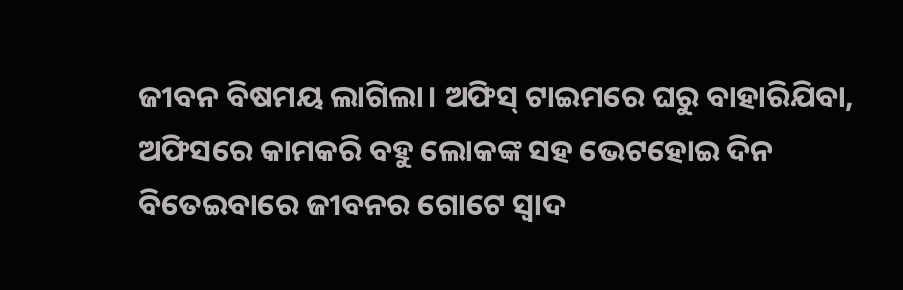ଜୀବନ ବିଷମୟ ଲାଗିଲା। ଅଫିସ୍ ଟାଇମରେ ଘରୁ ବାହାରିଯିବା, ଅଫିସରେ କାମକରି ବହୁ ଲୋକଙ୍କ ସହ ଭେଟହୋଇ ଦିନ ବିତେଇବାରେ ଜୀବନର ଗୋଟେ ସ୍ବାଦ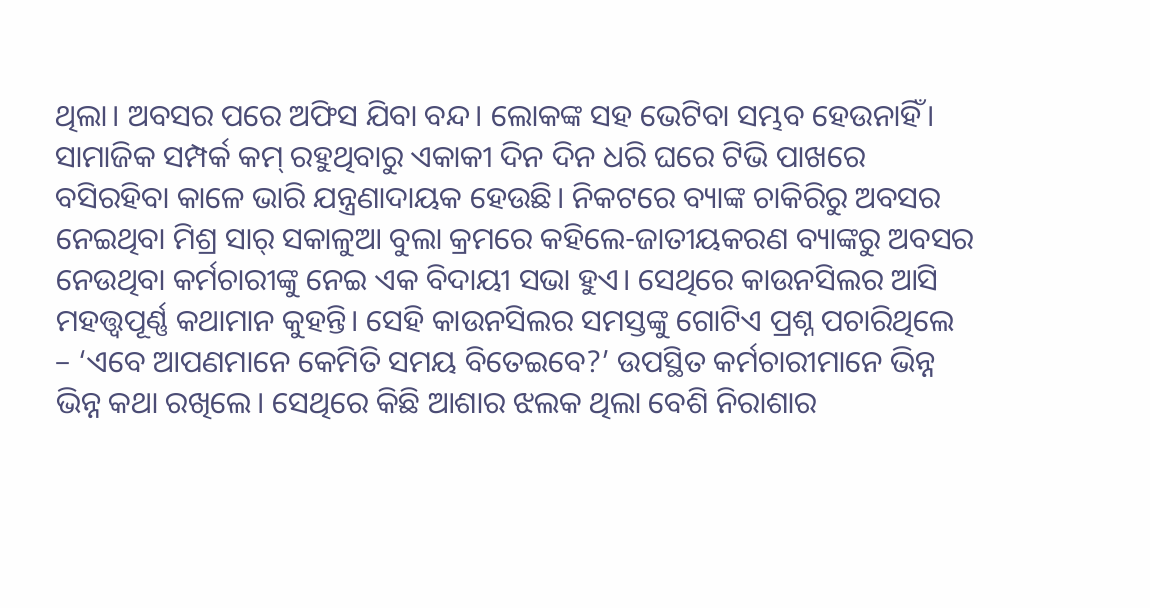ଥିଲା। ଅବସର ପରେ ଅଫିସ ଯିବା ବନ୍ଦ। ଲୋକଙ୍କ ସହ ଭେଟିବା ସମ୍ଭବ ହେଉନାହିଁ। ସାମାଜିକ ସମ୍ପର୍କ କମ୍ ରହୁଥିବାରୁ ଏକାକୀ ଦିନ ଦିନ ଧରି ଘରେ ଟିଭି ପାଖରେ ବସିରହିବା କାଳେ ଭାରି ଯନ୍ତ୍ରଣାଦାୟକ ହେଉଛି। ନିକଟରେ ବ୍ୟାଙ୍କ ଚାକିରିରୁ ଅବସର ନେଇଥିବା ମିଶ୍ର ସାର୍ ସକାଳୁଆ ବୁଲା କ୍ରମରେ କହିଲେ-ଜାତୀୟକରଣ ବ୍ୟାଙ୍କରୁ ଅବସର ନେଉଥିବା କର୍ମଚାରୀଙ୍କୁ ନେଇ ଏକ ବିଦାୟୀ ସଭା ହୁଏ। ସେଥିରେ କାଉନସିଲର ଆସି ମହତ୍ତ୍ୱପୂର୍ଣ୍ଣ କଥାମାନ କୁହନ୍ତି। ସେହି କାଉନସିଲର ସମସ୍ତଙ୍କୁ ଗୋଟିଏ ପ୍ରଶ୍ନ ପଚାରିଥିଲେ – ‘ଏବେ ଆପଣମାନେ କେମିତି ସମୟ ବିତେଇବେ?’ ଉପସ୍ଥିତ କର୍ମଚାରୀମାନେ ଭିନ୍ନ ଭିନ୍ନ କଥା ରଖିଲେ। ସେଥିରେ କିଛି ଆଶାର ଝଲକ ଥିଲା ବେଶି ନିରାଶାର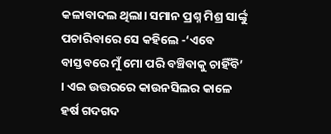କଳାବାଦଲ ଥିଲା। ସମାନ ପ୍ରଶ୍ନ ମିଶ୍ର ସାର୍ଙ୍କୁ ପଚାରିବାରେ ସେ କହିଲେ -‘ଏବେ ବାସ୍ତବରେ ମୁଁ ମୋ ପରି ବଞ୍ଚିବାକୁ ଚାହିଁବି’ । ଏଇ ଉତ୍ତରରେ କାଉନସିଲର କାଳେ ହର୍ଷ ଗଦଗଦ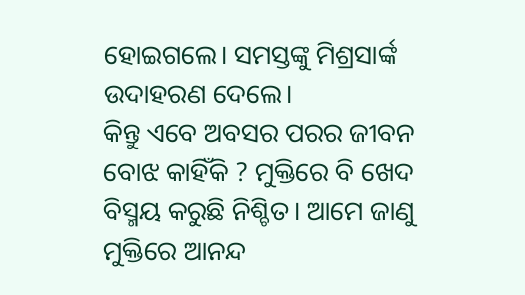ହୋଇଗଲେ। ସମସ୍ତଙ୍କୁ ମିଶ୍ରସାର୍ଙ୍କ ଉଦାହରଣ ଦେଲେ।
କିନ୍ତୁ ଏବେ ଅବସର ପରର ଜୀବନ ବୋଝ କାହିଁକି ? ମୁକ୍ତିରେ ବି ଖେଦ ବିସ୍ମୟ କରୁଛି ନିଶ୍ଚିତ। ଆମେ ଜାଣୁ ମୁକ୍ତିରେ ଆନନ୍ଦ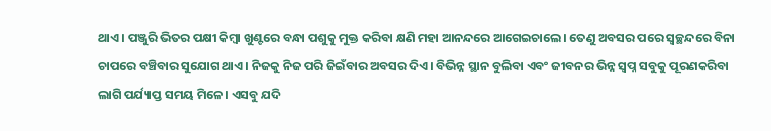ଥାଏ। ପଞ୍ଜୁରି ଭିତର ପକ୍ଷୀ କିମ୍ବା ଖୁଣ୍ଟରେ ବନ୍ଧା ପଶୁକୁ ମୁକ୍ତ କରିବା କ୍ଷଣି ମହା ଆନନ୍ଦରେ ଆଗେଇଚାଲେ। ତେଣୁ ଅବସର ପରେ ସ୍ବଚ୍ଛନ୍ଦରେ ବିନା ଚାପରେ ବଞ୍ଚିବାର ସୁଯୋଗ ଥାଏ। ନିଜକୁ ନିଜ ପରି ଜିଇଁବାର ଅବସର ଦିଏ। ବିଭିନ୍ନ ସ୍ଥାନ ବୁଲିବା ଏବଂ ଜୀବନର ଭିନ୍ନ ସ୍ବପ୍ନ ସବୁକୁ ପୂରଣକରିବା ଲାଗି ପର୍ଯ୍ୟାପ୍ତ ସମୟ ମିଳେ। ଏସବୁ ଯଦି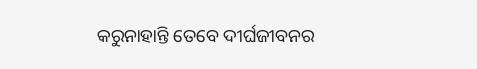କରୁନାହାନ୍ତି ତେବେ ଦୀର୍ଘଜୀବନର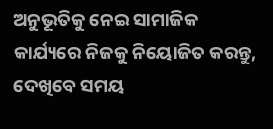ଅନୁଭୂତିକୁ ନେଇ ସାମାଜିକ କାର୍ଯ୍ୟରେ ନିଜକୁ ନିୟୋଜିତ କରନ୍ତୁ, ଦେଖିବେ ସମୟ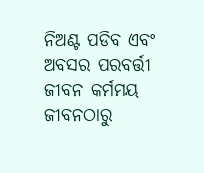ନିଅଣ୍ଟ ପଡିବ ଏବଂ ଅବସର ପରବର୍ତ୍ତୀ ଜୀବନ କର୍ମମୟ ଜୀବନଠାରୁ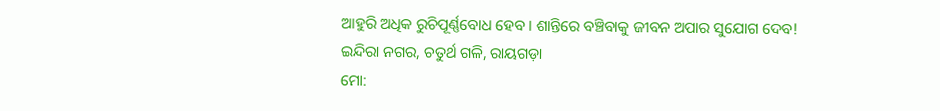ଆହୁରି ଅଧିକ ରୁଚିପୂର୍ଣ୍ଣବୋଧ ହେବ। ଶାନ୍ତିରେ ବଞ୍ଚିବାକୁ ଜୀବନ ଅପାର ସୁଯୋଗ ଦେବ!
ଇନ୍ଦିରା ନଗର, ଚତୁର୍ଥ ଗଳି, ରାୟଗଡ଼ା
ମୋ: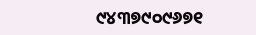୯୪୩୭୯୦୯୬୭୧